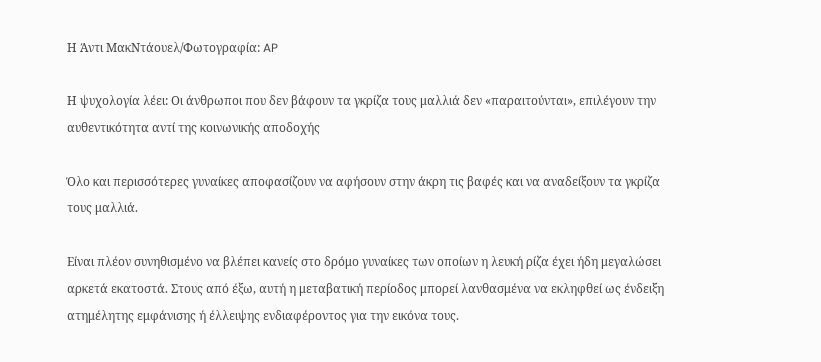Η Άντι ΜακΝτάουελ/Φωτογραφία: AP

Η ψυχολογία λέει: Οι άνθρωποι που δεν βάφουν τα γκρίζα τους μαλλιά δεν «παραιτούνται», επιλέγουν την αυθεντικότητα αντί της κοινωνικής αποδοχής

Όλο και περισσότερες γυναίκες αποφασίζουν να αφήσουν στην άκρη τις βαφές και να αναδείξουν τα γκρίζα τους μαλλιά.

Είναι πλέον συνηθισμένο να βλέπει κανείς στο δρόμο γυναίκες των οποίων η λευκή ρίζα έχει ήδη μεγαλώσει αρκετά εκατοστά. Στους από έξω, αυτή η μεταβατική περίοδος μπορεί λανθασμένα να εκληφθεί ως ένδειξη ατημέλητης εμφάνισης ή έλλειψης ενδιαφέροντος για την εικόνα τους.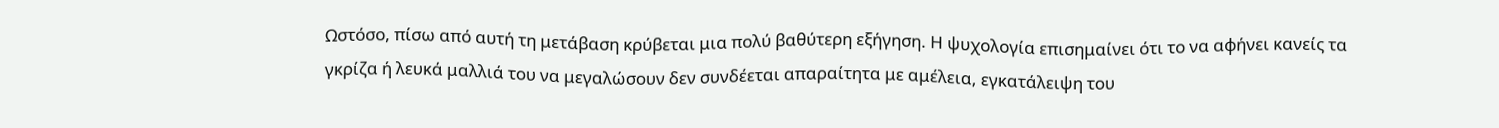Ωστόσο, πίσω από αυτή τη μετάβαση κρύβεται μια πολύ βαθύτερη εξήγηση. Η ψυχολογία επισημαίνει ότι το να αφήνει κανείς τα γκρίζα ή λευκά μαλλιά του να μεγαλώσουν δεν συνδέεται απαραίτητα με αμέλεια, εγκατάλειψη του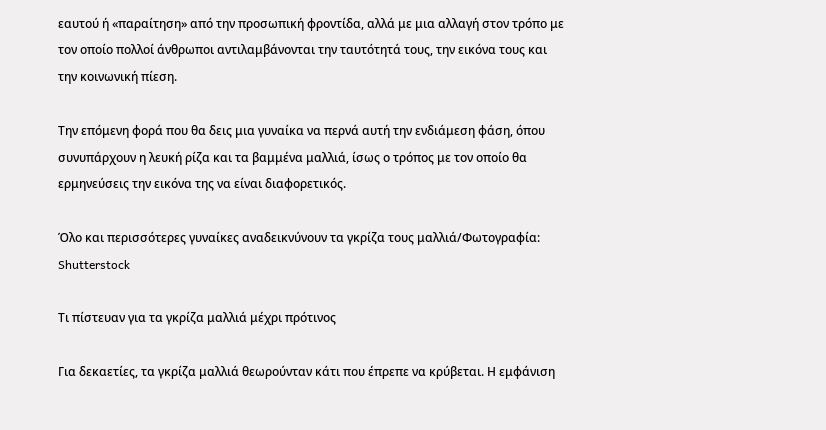εαυτού ή «παραίτηση» από την προσωπική φροντίδα, αλλά με μια αλλαγή στον τρόπο με τον οποίο πολλοί άνθρωποι αντιλαμβάνονται την ταυτότητά τους, την εικόνα τους και την κοινωνική πίεση.

Την επόμενη φορά που θα δεις μια γυναίκα να περνά αυτή την ενδιάμεση φάση, όπου συνυπάρχουν η λευκή ρίζα και τα βαμμένα μαλλιά, ίσως ο τρόπος με τον οποίο θα ερμηνεύσεις την εικόνα της να είναι διαφορετικός.

Όλο και περισσότερες γυναίκες αναδεικνύνουν τα γκρίζα τους μαλλιά/Φωτογραφία: Shutterstock

Τι πίστευαν για τα γκρίζα μαλλιά μέχρι πρότινος

Για δεκαετίες, τα γκρίζα μαλλιά θεωρούνταν κάτι που έπρεπε να κρύβεται. Η εμφάνιση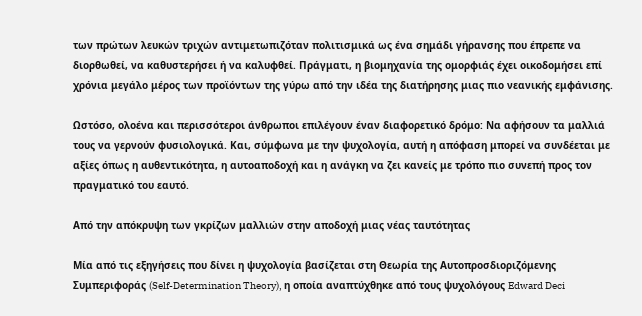των πρώτων λευκών τριχών αντιμετωπιζόταν πολιτισμικά ως ένα σημάδι γήρανσης που έπρεπε να διορθωθεί, να καθυστερήσει ή να καλυφθεί. Πράγματι, η βιομηχανία της ομορφιάς έχει οικοδομήσει επί χρόνια μεγάλο μέρος των προϊόντων της γύρω από την ιδέα της διατήρησης μιας πιο νεανικής εμφάνισης.

Ωστόσο, ολοένα και περισσότεροι άνθρωποι επιλέγουν έναν διαφορετικό δρόμο: Να αφήσουν τα μαλλιά τους να γερνούν φυσιολογικά. Και, σύμφωνα με την ψυχολογία, αυτή η απόφαση μπορεί να συνδέεται με αξίες όπως η αυθεντικότητα, η αυτοαποδοχή και η ανάγκη να ζει κανείς με τρόπο πιο συνεπή προς τον πραγματικό του εαυτό.

Από την απόκρυψη των γκρίζων μαλλιών στην αποδοχή μιας νέας ταυτότητας

Μία από τις εξηγήσεις που δίνει η ψυχολογία βασίζεται στη Θεωρία της Αυτοπροσδιοριζόμενης Συμπεριφοράς (Self-Determination Theory), η οποία αναπτύχθηκε από τους ψυχολόγους Edward Deci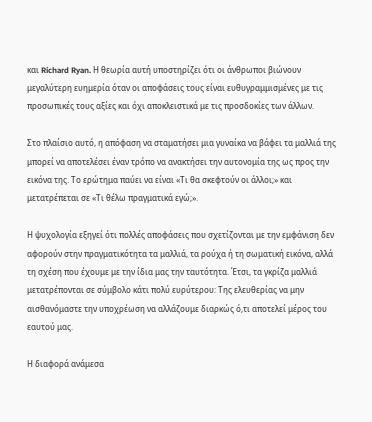και Richard Ryan. Η θεωρία αυτή υποστηρίζει ότι οι άνθρωποι βιώνουν μεγαλύτερη ευημερία όταν οι αποφάσεις τους είναι ευθυγραμμισμένες με τις προσωπικές τους αξίες και όχι αποκλειστικά με τις προσδοκίες των άλλων.

Στο πλαίσιο αυτό, η απόφαση να σταματήσει μια γυναίκα να βάφει τα μαλλιά της μπορεί να αποτελέσει έναν τρόπο να ανακτήσει την αυτονομία της ως προς την εικόνα της. Το ερώτημα παύει να είναι «Τι θα σκεφτούν οι άλλοι;» και μετατρέπεται σε «Τι θέλω πραγματικά εγώ;».

Η ψυχολογία εξηγεί ότι πολλές αποφάσεις που σχετίζονται με την εμφάνιση δεν αφορούν στην πραγματικότητα τα μαλλιά, τα ρούχα ή τη σωματική εικόνα, αλλά τη σχέση που έχουμε με την ίδια μας την ταυτότητα. Έτσι, τα γκρίζα μαλλιά μετατρέπονται σε σύμβολο κάτι πολύ ευρύτερου: Της ελευθερίας να μην αισθανόμαστε την υποχρέωση να αλλάζουμε διαρκώς ό,τι αποτελεί μέρος του εαυτού μας.

Η διαφορά ανάμεσα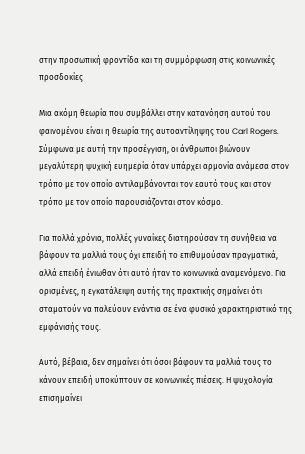στην προσωπική φροντίδα και τη συμμόρφωση στις κοινωνικές προσδοκίες

Μια ακόμη θεωρία που συμβάλλει στην κατανόηση αυτού του φαινομένου είναι η θεωρία της αυτοαντίληψης του Carl Rogers. Σύμφωνα με αυτή την προσέγγιση, οι άνθρωποι βιώνουν μεγαλύτερη ψυχική ευημερία όταν υπάρχει αρμονία ανάμεσα στον τρόπο με τον οποίο αντιλαμβάνονται τον εαυτό τους και στον τρόπο με τον οποίο παρουσιάζονται στον κόσμο.

Για πολλά χρόνια, πολλές γυναίκες διατηρούσαν τη συνήθεια να βάφουν τα μαλλιά τους όχι επειδή το επιθυμούσαν πραγματικά, αλλά επειδή ένιωθαν ότι αυτό ήταν το κοινωνικά αναμενόμενο. Για ορισμένες, η εγκατάλειψη αυτής της πρακτικής σημαίνει ότι σταματούν να παλεύουν ενάντια σε ένα φυσικό χαρακτηριστικό της εμφάνισής τους.

Αυτό, βέβαια, δεν σημαίνει ότι όσοι βάφουν τα μαλλιά τους το κάνουν επειδή υποκύπτουν σε κοινωνικές πιέσεις. Η ψυχολογία επισημαίνει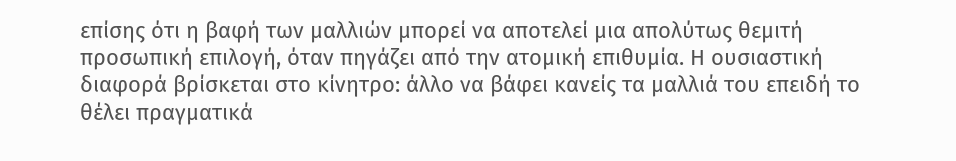επίσης ότι η βαφή των μαλλιών μπορεί να αποτελεί μια απολύτως θεμιτή προσωπική επιλογή, όταν πηγάζει από την ατομική επιθυμία. Η ουσιαστική διαφορά βρίσκεται στο κίνητρο: άλλο να βάφει κανείς τα μαλλιά του επειδή το θέλει πραγματικά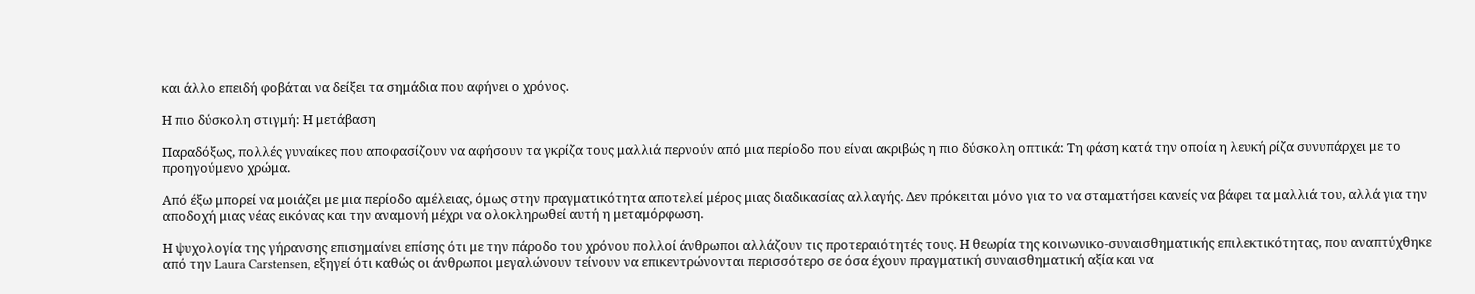και άλλο επειδή φοβάται να δείξει τα σημάδια που αφήνει ο χρόνος.

Η πιο δύσκολη στιγμή: Η μετάβαση

Παραδόξως, πολλές γυναίκες που αποφασίζουν να αφήσουν τα γκρίζα τους μαλλιά περνούν από μια περίοδο που είναι ακριβώς η πιο δύσκολη οπτικά: Τη φάση κατά την οποία η λευκή ρίζα συνυπάρχει με το προηγούμενο χρώμα.

Από έξω μπορεί να μοιάζει με μια περίοδο αμέλειας, όμως στην πραγματικότητα αποτελεί μέρος μιας διαδικασίας αλλαγής. Δεν πρόκειται μόνο για το να σταματήσει κανείς να βάφει τα μαλλιά του, αλλά για την αποδοχή μιας νέας εικόνας και την αναμονή μέχρι να ολοκληρωθεί αυτή η μεταμόρφωση.

Η ψυχολογία της γήρανσης επισημαίνει επίσης ότι με την πάροδο του χρόνου πολλοί άνθρωποι αλλάζουν τις προτεραιότητές τους. Η θεωρία της κοινωνικο-συναισθηματικής επιλεκτικότητας, που αναπτύχθηκε από την Laura Carstensen, εξηγεί ότι καθώς οι άνθρωποι μεγαλώνουν τείνουν να επικεντρώνονται περισσότερο σε όσα έχουν πραγματική συναισθηματική αξία και να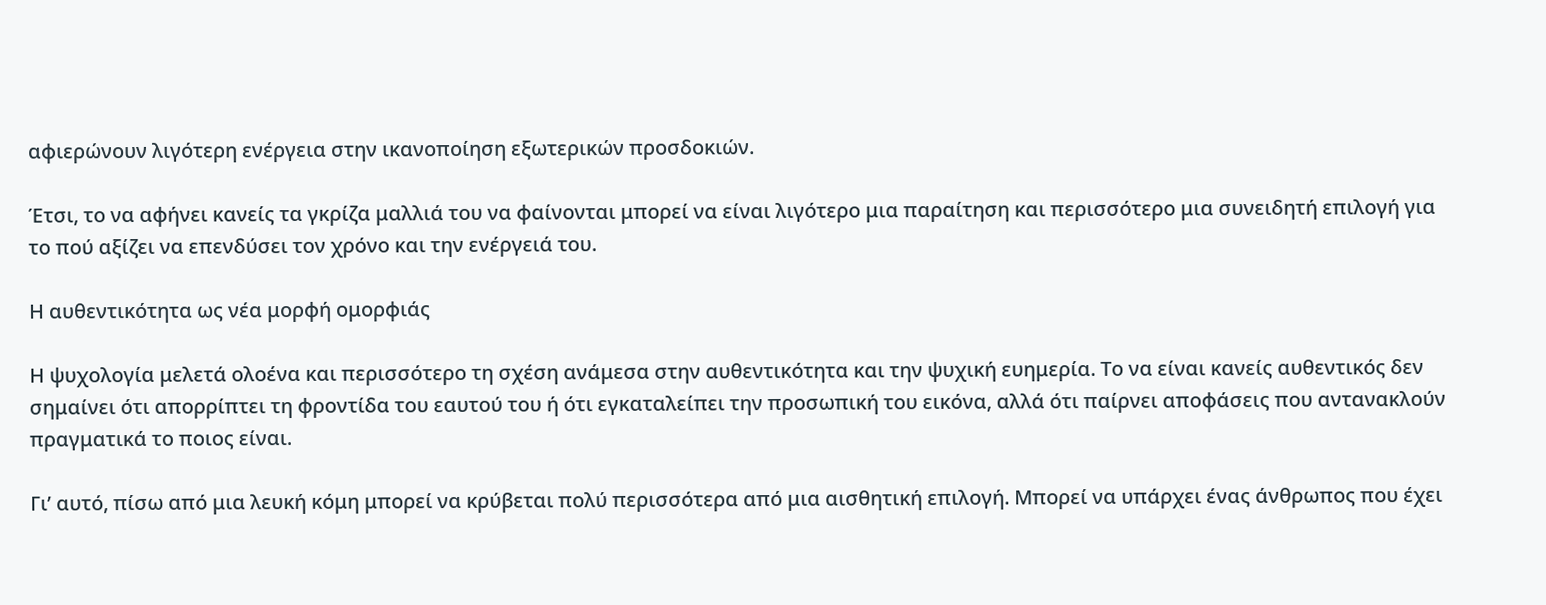αφιερώνουν λιγότερη ενέργεια στην ικανοποίηση εξωτερικών προσδοκιών.

Έτσι, το να αφήνει κανείς τα γκρίζα μαλλιά του να φαίνονται μπορεί να είναι λιγότερο μια παραίτηση και περισσότερο μια συνειδητή επιλογή για το πού αξίζει να επενδύσει τον χρόνο και την ενέργειά του.

Η αυθεντικότητα ως νέα μορφή ομορφιάς

Η ψυχολογία μελετά ολοένα και περισσότερο τη σχέση ανάμεσα στην αυθεντικότητα και την ψυχική ευημερία. Το να είναι κανείς αυθεντικός δεν σημαίνει ότι απορρίπτει τη φροντίδα του εαυτού του ή ότι εγκαταλείπει την προσωπική του εικόνα, αλλά ότι παίρνει αποφάσεις που αντανακλούν πραγματικά το ποιος είναι.

Γι’ αυτό, πίσω από μια λευκή κόμη μπορεί να κρύβεται πολύ περισσότερα από μια αισθητική επιλογή. Μπορεί να υπάρχει ένας άνθρωπος που έχει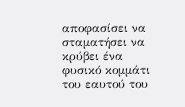αποφασίσει να σταματήσει να κρύβει ένα φυσικό κομμάτι του εαυτού του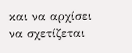και να αρχίσει να σχετίζεται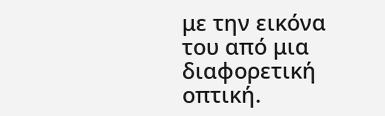με την εικόνα του από μια διαφορετική οπτική.